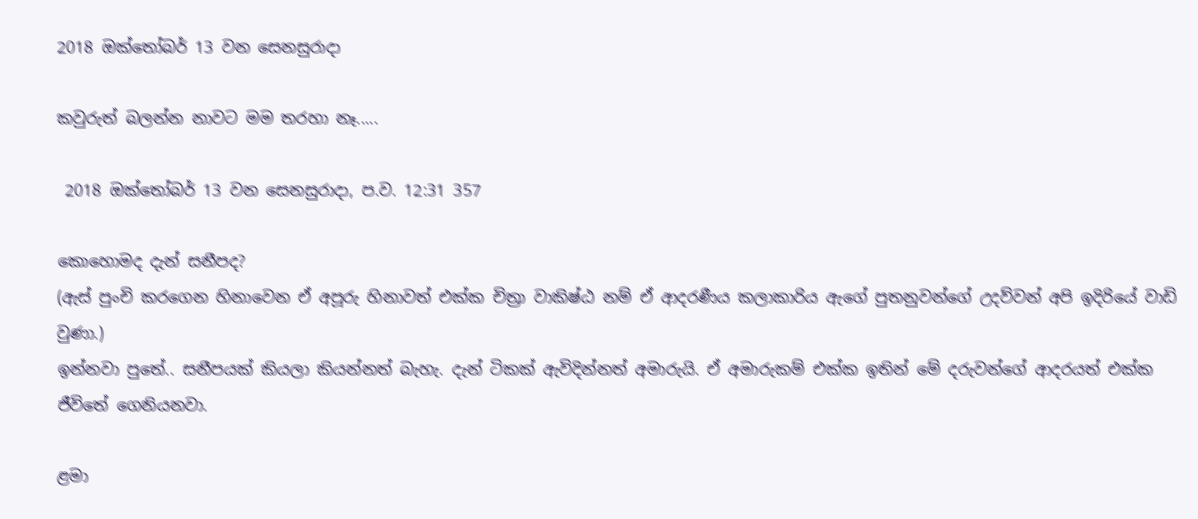2018 ඔක්තෝබර් 13 වන සෙනසුරාදා

කවුරුත් බලන්න නාවට මම තරහා නෑ.....

 2018 ඔක්තෝබර් 13 වන සෙනසුරාදා, ප.ව. 12:31 357

කොහොමද දැන් සනීපද?
(ඇස් පුංචි කරගෙන හිනාවෙන ඒ අපූරු හිනාවත් එක්ක චිත්‍රා වාකිෂ්ඨ නම් ඒ ආදරණීය කලාකාරිය ඇගේ පුතනුවන්ගේ උදව්වන් අපි ඉදිරියේ වාඩි වුණා.)
ඉන්නවා පුතේ.. සනීපයක් කියලා කියන්නත් බැහැ. දැන් ටිකක් ඇවිදින්නත් අමාරුයි. ඒ අමාරුකම් එක්ක ඉතින් මේ දරුවන්ගේ ආදරයත් එක්ක ජීවිතේ ගෙනියනවා.

ළමා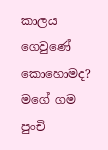කාලය ගෙවුණේ කොහොමද?
මගේ ගම පුංචි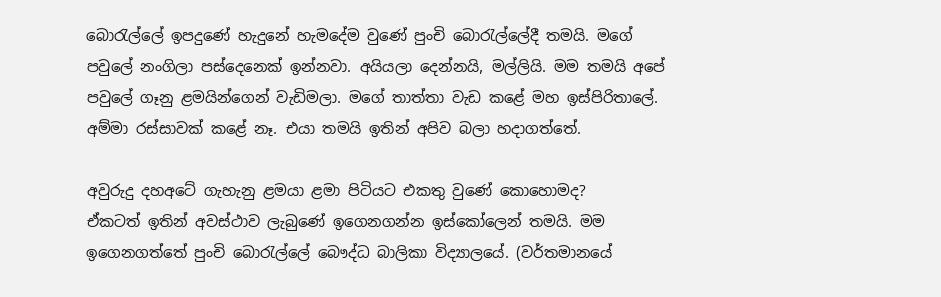බොරැල්ලේ ඉපදුණේ හැදුනේ හැමදේම වුණේ පුංචි බොරැල්ලේදී තමයි. මගේ පවුලේ නංගිලා පස්දෙනෙක් ඉන්නවා. අයියලා දෙන්නයි, මල්ලියි. මම තමයි අපේ පවුලේ ගෑනු ළමයින්ගෙන් වැඩිමලා. මගේ තාත්තා වැඩ කළේ මහ ඉස්පිරිතාලේ. අම්මා රස්සාවක් කළේ නෑ. එයා තමයි ඉතින් අපිව බලා හදාගත්තේ.

අවුරුදු දහඅටේ ගැහැනු ළමයා ළමා පිටියට එකතු වුණේ කොහොමද?
ඒකටත් ඉතින් අවස්ථාව ලැබුණේ ඉගෙනගන්න ඉස්කෝලෙන් තමයි. මම ඉගෙනගත්තේ පුංචි බොරැල්ලේ බෞද්ධ බාලිකා විද්‍යාලයේ. (වර්තමානයේ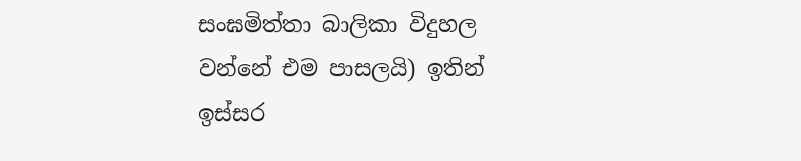සංඝමිත්තා බාලිකා විදුහල වන්නේ එම පාසලයි) ඉතින් ඉස්සර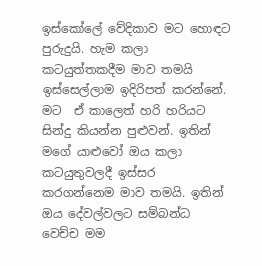ඉස්කෝලේ වේදිකාව මට හොඳට පුරුදුයි. හැම කලා කටයුත්තකදීම මාව තමයි ඉස්සෙල්ලාම ඉදිරිපත් කරන්නේ. මට  ඒ කාලෙත් හරි හරියට සින්දු කියන්න පුළුවන්. ඉතින් මගේ යාළුවෝ ඔය කලා කටයුතුවලදී ඉස්සර කරගන්නෙම මාව තමයි. ඉතින් ඔය දේවල්වලට සම්බන්ධ වෙච්ච මම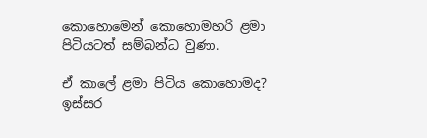කොහොමෙන් කොහොමහරි ළමා පිටියටත් සම්බන්ධ වුණා.

ඒ කාලේ ළමා පිටිය කොහොමද?
ඉස්සර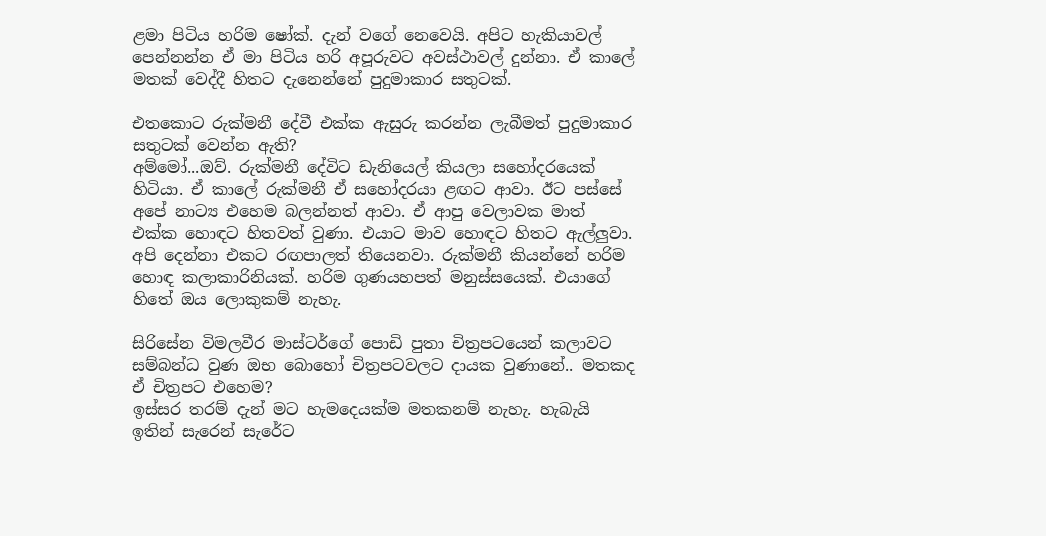ළමා පිටිය හරිම ෂෝක්. දැන් වගේ නෙවෙයි. අපිට හැකියාවල් පෙන්නන්න ඒ මා පිටිය හරි අපූරුවට අවස්ථාවල් දුන්නා. ඒ කාලේ මතක් වෙද්දී හිතට දැනෙන්නේ පුදුමාකාර සතුටක්.

එතකොට රුක්මනී දේවී එක්ක ඇසුරු කරන්න ලැබීමත් පුදුමාකාර සතුටක් වෙන්න ඇති?
අම්මෝ...ඔව්. රුක්මනී දේවිට ඩැනියෙල් කියලා සහෝදරයෙක් හිටියා. ඒ කාලේ රුක්මනී ඒ සහෝදරයා ළඟට ආවා. ඊට පස්සේ අපේ නාට්‍ය එහෙම බලන්නත් ආවා. ඒ ආපු වෙලාවක මාත් එක්ක හොඳට හිතවත් වුණා. එයාට මාව හොඳට හිතට ඇල්ලුවා. අපි දෙන්නා එකට රඟපාලත් තියෙනවා. රුක්මනී කියන්නේ හරිම හොඳ කලාකාරිනියක්. හරිම ගුණයහපත් මනුස්සයෙක්. එයාගේ හිතේ ඔය ලොකුකම් නැහැ.

සිරිසේන විමලවීර මාස්ටර්ගේ පොඩි පුතා චිත්‍රපටයෙන් කලාවට සම්බන්ධ වුණ ඔභ බොහෝ චිත්‍රපටවලට දායක වුණානේ.. මතකද ඒ චිත්‍රපට එහෙම?
ඉස්සර තරම් දැන් මට හැමදෙයක්ම මතකනම් නැහැ. හැබැයි ඉතින් සැරෙන් සැරේට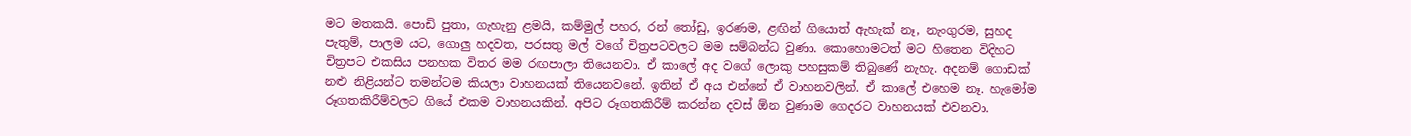මට මතකයි. පොඩි පුතා, ගැහැනු ළමයි, කම්මුල් පහර, රන් තෝඩු, ඉරණම, ළඟින් ගියොත් ඇහැක් නෑ, නැංගුරම, සුහද පැතුම්, පාලම යට, ගොලු හදවත, පරසතු මල් වගේ චිත්‍රපටවලට මම සම්බන්ධ වුණා. කොහොමටත් මට හිතෙන විදිහට චිත්‍රපට එකසිය පනහක විතර මම රඟපාලා තියෙනවා. ඒ කාලේ අද වගේ ලොකු පහසුකම් තිබුණේ නැහැ. අදනම් ගොඩක් නළු නිළියන්ට තමන්ටම කියලා වාහනයක් තියෙනවනේ. ඉතින් ඒ අය එන්නේ ඒ වාහනවලින්. ඒ කාලේ එහෙම නෑ. හැමෝම රූගතකිරීම්වලට ගියේ එකම වාහනයකින්. අපිට රූගතකිරීම් කරන්න දවස් ඕන වුණාම ගෙදරට වාහනයක් එවනවා.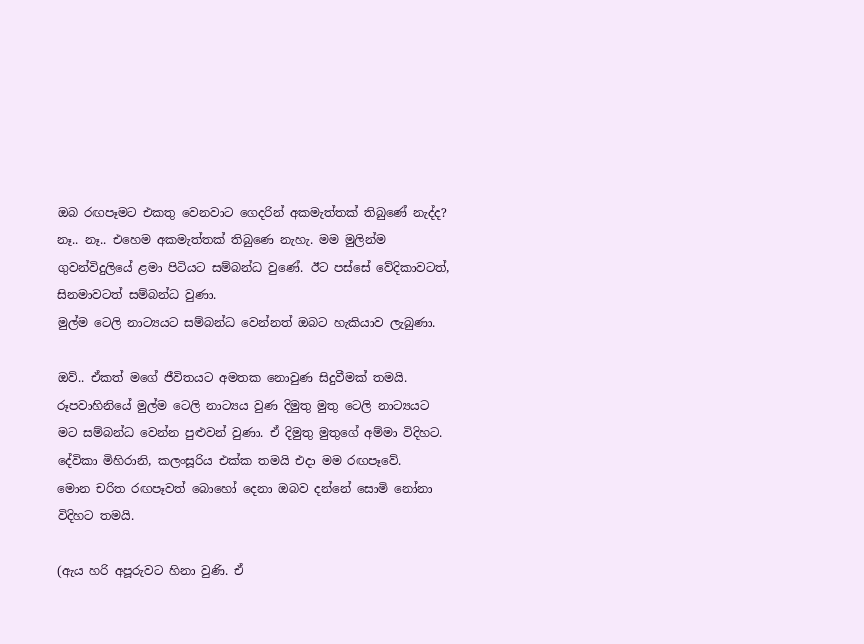ඔබ රඟපෑමට එකතු වෙනවාට ගෙදරින් අකමැත්තක් තිබුණේ නැද්ද?
නෑ.. නෑ.. එහෙම අකමැත්තක් තිබුණෙ නැහැ. මම මුලින්ම ගුවන්විදුලියේ ළමා පිටියට සම්බන්ධ වුණේ. ඊට පස්සේ වේදිකාවටත්, සිනමාවටත් සම්බන්ධ වුණා.
මුල්ම ටෙලි නාට්‍යයට සම්බන්ධ වෙන්නත් ඔබට හැකියාව ලැබුණා.

ඔව්.. ඒකත් මගේ ජීවිතයට අමතක නොවුණ සිදුවීමක් තමයි. රූපවාහිනියේ මුල්ම ටෙලි නාට්‍යය වුණ දිමුතු මුතු ටෙලි නාට්‍යයට මට සම්බන්ධ වෙන්න පුළුවන් වුණා. ඒ දිමුතු මුතුගේ අම්මා විදිහට. දේවිකා මිහිරානි, කලංසූරිය එක්ක තමයි එදා මම රඟපෑවේ.
මොන චරිත රඟපෑවත් බොහෝ දෙනා ඔබව දන්නේ සොමි නෝනා විදිහට තමයි.

(ඇය හරි අපූරුවට හිනා වුණි. ඒ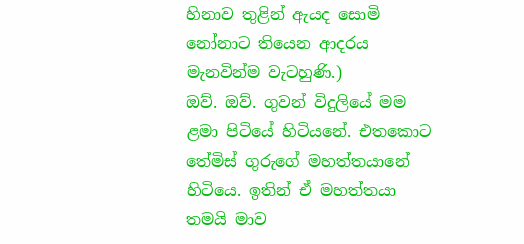හිනාව තුළින් ඇයද සොමි නෝනාට තියෙන ආදරය මැනවින්ම වැටහුණි.)
ඔව්. ඔව්. ගුවන් විදුලියේ මම ළමා පිටියේ හිටියනේ. එතකොට තේමිස් ගුරුගේ මහත්තයානේ හිටියෙ. ඉතින් ඒ මහත්තයා තමයි මාව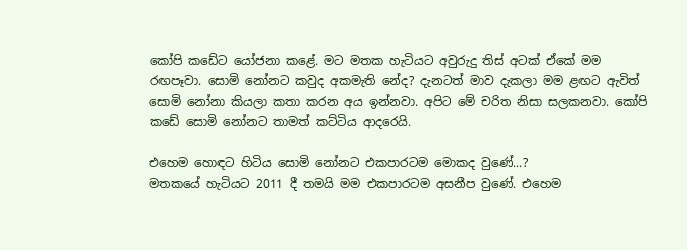කෝපි කඩේට යෝජනා කළේ. මට මතක හැටියට අවුරුදු තිස් අටක් ඒකේ මම රඟපෑවා. සොමි නෝනට කවුද අකමැති නේද? දැනටත් මාව දැකලා මම ළඟට ඇවිත් සොමි නෝනා කියලා කතා කරන අය ඉන්නවා. අපිට මේ චරිත නිසා සලකනවා. කෝපි කඩේ සොමි නෝනට තාමත් කට්ටිය ආදරෙයි.

එහෙම හොඳට හිටිය සොමි නෝනට එකපාරටම මොකද වුණේ...?
මතකයේ හැටියට 2011 දී තමයි මම එකපාරටම අසනීප වුණේ. එහෙම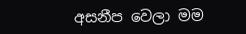අසනීප වෙලා මම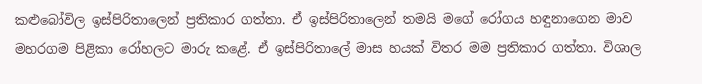කළුබෝවිල ඉස්පිරිතාලෙන් ප්‍රතිකාර ගත්තා. ඒ ඉස්පිරිතාලෙන් තමයි මගේ රෝගය හඳුනාගෙන මාව මහරගම පිළිකා රෝහලට මාරු කළේ. ඒ ඉස්පිරිතාලේ මාස හයක් විතර මම ප්‍රතිකාර ගත්තා. විශාල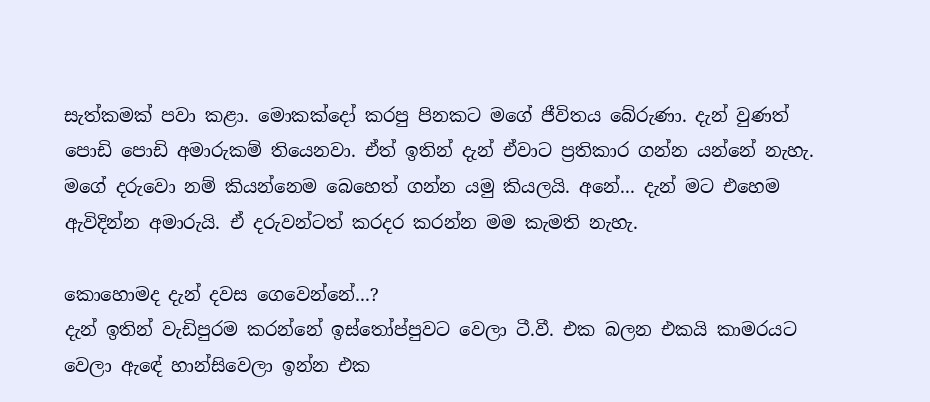සැත්කමක් පවා කළා. මොකක්දෝ කරපු පිනකට මගේ ජීවිතය බේරුණා. දැන් වුණත් පොඩි පොඩි අමාරුකම් තියෙනවා. ඒත් ඉතින් දැන් ඒවාට ප්‍රතිකාර ගන්න යන්නේ නැහැ. මගේ දරුවො නම් කියන්නෙම බෙහෙත් ගන්න යමු කියලයි. අනේ... දැන් මට එහෙම ඇවිදින්න අමාරුයි. ඒ දරුවන්ටත් කරදර කරන්න මම කැමති නැහැ.

කොහොමද දැන් දවස ගෙවෙන්නේ...?
දැන් ඉතින් වැඩිපුරම කරන්නේ ඉස්තෝප්පුවට වෙලා ටී.වී. එක බලන එකයි කාමරයට වෙලා ඇඳේ හාන්සිවෙලා ඉන්න එක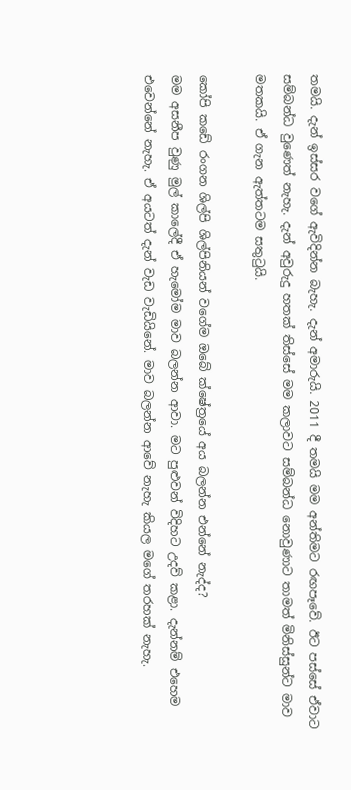තමයි. දැන් ඉස්සර වගේ ඇවිදින්න බැහැ. දැන් අමාරුයි. 2011 දී තමයි මම අන්තිමට රඟපෑවේ. ඊට පස්සේ ඒවාට සම්බන්ධ වුණෙත් නැහැ. දැන් අවුරුදු හතක් තිස්සේ මම කලාවට සම්බන්ධ නොවුණාට තාමත් මිනිස්සුන්ට මාව මතකයි. ඒ ගැන ඇත්තටම සතුටුයි.

කෝපි කඩේ රංගන ශිල්පි ශිල්පිනියන් වගේම ඔබේ ක්ෂේත්‍රයේ අය බලන්න එන්නේ නැද්ද?
මම අසනීප වුණු මුල් කාලේදී ඒ හැමෝම මාව බලන්න ආවා. මට පුළුවන් විදිහට උදව් කළා. දැන්නම් එහෙම එවෙන්නේ නැහැ. ඒ අයටත් දැන් වැඩ වැඩියිනේ. මාව බලන්න ආවේ නැහැ කියල මගේ තරහක් නැහැ.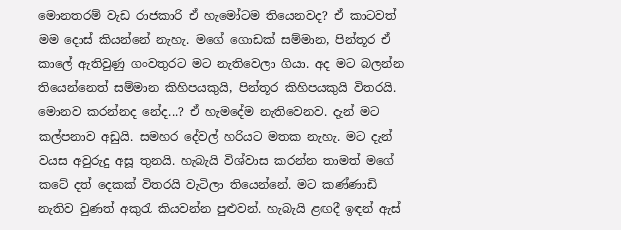මොනතරම් වැඩ රාජකාරි ඒ හැමෝටම තියෙනවද? ඒ කාටවත් මම දොස් කියන්නේ නැහැ. මගේ ගොඩක් සම්මාන, පින්තූර ඒ කාලේ ඇතිවුණු ගංවතුරට මට නැතිවෙලා ගියා. අද මට බලන්න තියෙන්නෙත් සම්මාන කිහිපයකුයි, පින්තූර කිහිපයකුයි විතරයි. මොනව කරන්නද නේද...? ඒ හැමදේම නැතිවෙනව. දැන් මට කල්පනාව අඩුයි. සමහර දේවල් හරියට මතක නැහැ. මට දැන් වයස අවුරුදු අසූ තුනයි. හැබැයි විශ්වාස කරන්න තාමත් මගේ කටේ දත් දෙකක් විතරයි වැටිලා තියෙන්නේ. මට කණ්ණාඩි නැතිව වුණත් අකුරැ කියවන්න පුළුවන්. හැබැයි ළඟදී ඉඳන් ඇස්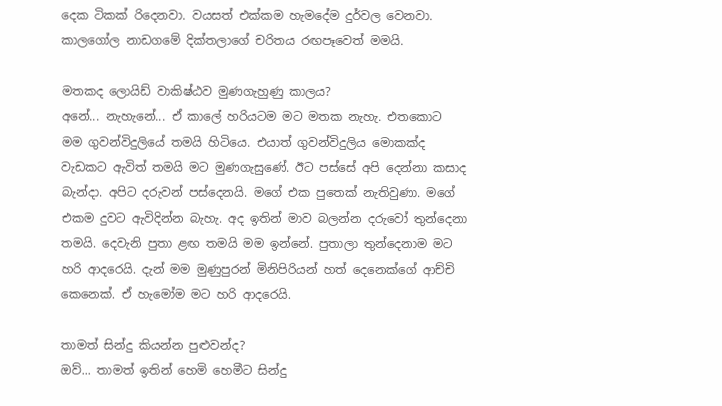දෙක ටිකක් රිදෙනවා. වයසත් එක්කම හැමදේම දුර්වල වෙනවා. කාලගෝල නාඩගමේ දික්තලාගේ චරිතය රඟපෑවෙත් මමයි.

මතකද ලොයිඩ් වාකිෂ්ඨව මුණගැහුණු කාලය?
අනේ... නැහැනේ... ඒ කාලේ හරියටම මට මතක නැහැ. එතකොට මම ගුවන්විදුලියේ තමයි හිටියෙ. එයාත් ගුවන්විදුලිය මොකක්ද වැඩකට ඇවිත් තමයි මට මුණගැසුණේ. ඊට පස්සේ අපි දෙන්නා කසාද බැන්දා. අපිට දරුවන් පස්දෙනයි. මගේ එක පුතෙක් නැතිවුණා. මගේ එකම දුවට ඇවිදින්න බැහැ. අද ඉතින් මාව බලන්න දරුවෝ තුන්දෙනා තමයි. දෙවැනි පුතා ළඟ තමයි මම ඉන්නේ. පුතාලා තුන්දෙනාම මට හරි ආදරෙයි. දැන් මම මුණුපුරන් මිනිපිරියන් හත් දෙනෙක්ගේ ආච්චි කෙනෙක්. ඒ හැමෝම මට හරි ආදරෙයි.

තාමත් සින්දු කියන්න පුළුවන්ද?
ඔව්... තාමත් ඉතින් හෙමි හෙමීට සින්දු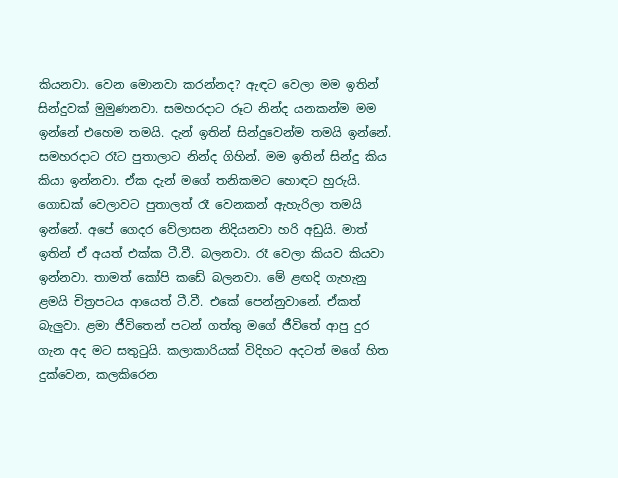කියනවා. වෙන මොනවා කරන්නද? ඇඳට වෙලා මම ඉතින් සින්දුවක් මුමුණනවා. සමහරදාට රූට නින්ද යනකන්ම මම ඉන්නේ එහෙම තමයි. දැන් ඉතින් සින්දුවෙන්ම තමයි ඉන්නේ. සමහරදාට රෑට පුතාලාට නින්ද ගිහින්. මම ඉතින් සින්දු කිය කියා ඉන්නවා. ඒක දැන් මගේ තනිකමට හොඳට හුරුයි. ගොඩක් වෙලාවට පුතාලත් රෑ වෙනකන් ඇහැරිලා තමයි ඉන්නේ. අපේ ගෙදර වේලාසන නිදියනවා හරි අඩුයි. මාත් ඉතින් ඒ අයත් එක්ක ටී.වී. බලනවා. රෑ වෙලා කියව කියවා ඉන්නවා. තාමත් කෝපි කඩේ බලනවා. මේ ළඟදි ගැහැනු ළමයි චිත්‍රපටය ආයෙත් ටී.වී. එකේ පෙන්නුවානේ. ඒකත් බැලුවා. ළමා ජීවිතෙන් පටන් ගත්තු මගේ ජීවිතේ ආපු දුර ගැන අද මට සතුටුයි. කලාකාරියක් විදිහට අදටත් මගේ හිත දුක්වෙන, කලකිරෙන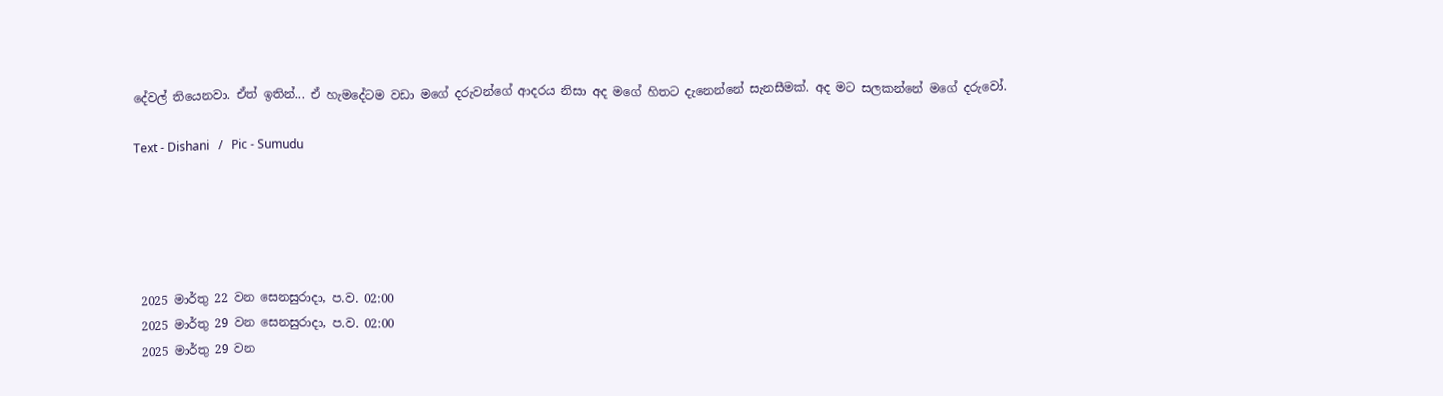දේවල් තියෙනවා. ඒත් ඉතින්... ඒ හැමදේටම වඩා මගේ දරුවන්ගේ ආදරය නිසා අද මගේ හිතට දැනෙන්නේ සැනසීමක්. අද මට සලකන්නේ මගේ දරුවෝ.

Text - Dishani   /   Pic - Sumudu





 2025 මාර්තු 22 වන සෙනසුරාදා, ප.ව. 02:00
 2025 මාර්තු 29 වන සෙනසුරාදා, ප.ව. 02:00
 2025 මාර්තු 29 වන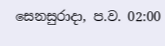සෙනසුරාදා, ප.ව. 02:00